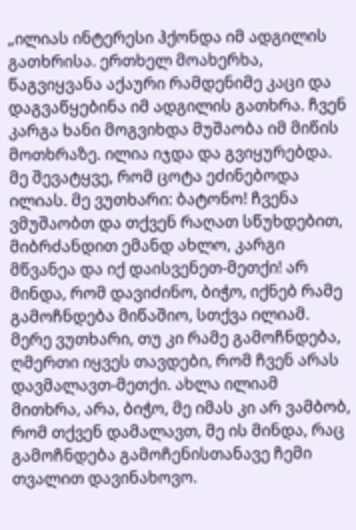„ილიას ინტერესი ჰქონდა იმ ადგილის გათხრისა. ერთხელ მოახერხა, წაგვიყვანა აქაური რამდენიმე კაცი და დაგვაწყებინა იმ ადგილის გათხრა. ჩვენ კარგა ხანი მოგვიხდა მუშაობა იმ მიწის მოთხრაზე. ილია იჯდა და გვიყურებდა. მე შევატყვე, რომ ცოტა ეძინებოდა ილიას. მე ვუთხარი: ბატონო! ჩვენა ვმუშაობთ და თქვენ რაღათ სწუხდებით, მიბრძანდით ემანდ ახლო, კარგი მწვანეა და იქ დაისვენეთ-მეთქი! არ მინდა, რომ დავიძინო, ბიჭო, იქნებ რამე გამოჩნდება მიწაშიო, სთქვა ილიამ. მერე ვუთხარი, თუ კი რამე გამოჩნდება, ღმერთი იყვეს თავდები, რომ ჩვენ არას დავმალავთ-მეთქი. ახლა ილიამ მითხრა, არა, ბიჭო, მე იმას კი არ ვამბობ, რომ თქვენ დამალავთ, მე ის მინდა, რაც გამოჩნდება გამოჩენისთანავე ჩემი თვალით დავინახოვო.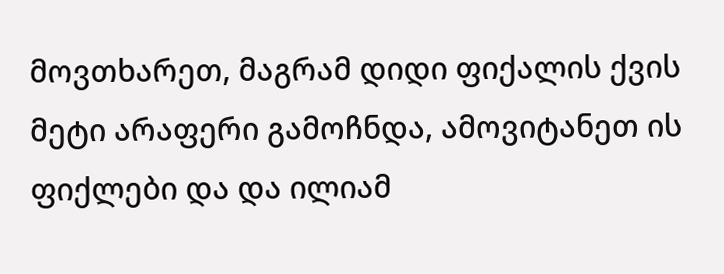მოვთხარეთ, მაგრამ დიდი ფიქალის ქვის მეტი არაფერი გამოჩნდა, ამოვიტანეთ ის ფიქლები და და ილიამ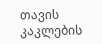თავის კაკლების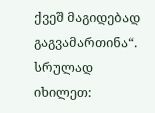ქვეშ მაგიდებად გაგვამართინა“.
სრულად იხილეთ: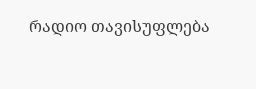რადიო თავისუფლება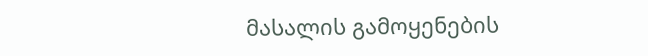მასალის გამოყენების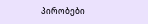პირობები